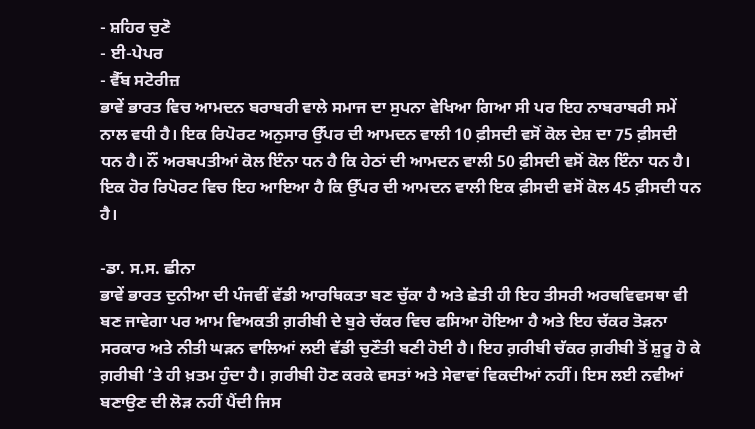- ਸ਼ਹਿਰ ਚੁਣੋ
- ਈ-ਪੇਪਰ
- ਵੈੱਬ ਸਟੋਰੀਜ਼
ਭਾਵੇਂ ਭਾਰਤ ਵਿਚ ਆਮਦਨ ਬਰਾਬਰੀ ਵਾਲੇ ਸਮਾਜ ਦਾ ਸੁਪਨਾ ਵੇਖਿਆ ਗਿਆ ਸੀ ਪਰ ਇਹ ਨਾਬਰਾਬਰੀ ਸਮੇਂ ਨਾਲ ਵਧੀ ਹੈ। ਇਕ ਰਿਪੋਰਟ ਅਨੁਸਾਰ ਉੱਪਰ ਦੀ ਆਮਦਨ ਵਾਲੀ 10 ਫ਼ੀਸਦੀ ਵਸੋਂ ਕੋਲ ਦੇਸ਼ ਦਾ 75 ਫ਼ੀਸਦੀ ਧਨ ਹੈ। ਨੌਂ ਅਰਬਪਤੀਆਂ ਕੋਲ ਇੰਨਾ ਧਨ ਹੈ ਕਿ ਹੇਠਾਂ ਦੀ ਆਮਦਨ ਵਾਲੀ 50 ਫ਼ੀਸਦੀ ਵਸੋਂ ਕੋਲ ਇੰਨਾ ਧਨ ਹੈ। ਇਕ ਹੋਰ ਰਿਪੋਰਟ ਵਿਚ ਇਹ ਆਇਆ ਹੈ ਕਿ ਉੱਪਰ ਦੀ ਆਮਦਨ ਵਾਲੀ ਇਕ ਫ਼ੀਸਦੀ ਵਸੋਂ ਕੋਲ 45 ਫ਼ੀਸਦੀ ਧਨ ਹੈ।

-ਡਾ. ਸ.ਸ. ਛੀਨਾ
ਭਾਵੇਂ ਭਾਰਤ ਦੁਨੀਆ ਦੀ ਪੰਜਵੀਂ ਵੱਡੀ ਆਰਥਿਕਤਾ ਬਣ ਚੁੱਕਾ ਹੈ ਅਤੇ ਛੇਤੀ ਹੀ ਇਹ ਤੀਸਰੀ ਅਰਥਵਿਵਸਥਾ ਵੀ ਬਣ ਜਾਵੇਗਾ ਪਰ ਆਮ ਵਿਅਕਤੀ ਗ਼ਰੀਬੀ ਦੇ ਬੁਰੇ ਚੱਕਰ ਵਿਚ ਫਸਿਆ ਹੋਇਆ ਹੈ ਅਤੇ ਇਹ ਚੱਕਰ ਤੋੜਨਾ ਸਰਕਾਰ ਅਤੇ ਨੀਤੀ ਘੜਨ ਵਾਲਿਆਂ ਲਈ ਵੱਡੀ ਚੁਣੌਤੀ ਬਣੀ ਹੋਈ ਹੈ। ਇਹ ਗ਼ਰੀਬੀ ਚੱਕਰ ਗ਼ਰੀਬੀ ਤੋਂ ਸ਼ੁਰੂ ਹੋ ਕੇ ਗ਼ਰੀਬੀ ’ਤੇ ਹੀ ਖ਼ਤਮ ਹੁੰਦਾ ਹੈ। ਗ਼ਰੀਬੀ ਹੋਣ ਕਰਕੇ ਵਸਤਾਂ ਅਤੇ ਸੇਵਾਵਾਂ ਵਿਕਦੀਆਂ ਨਹੀਂ। ਇਸ ਲਈ ਨਵੀਆਂ ਬਣਾਉਣ ਦੀ ਲੋੜ ਨਹੀਂ ਪੈਂਦੀ ਜਿਸ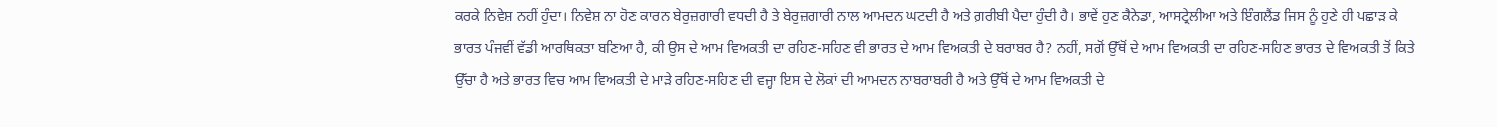ਕਰਕੇ ਨਿਵੇਸ਼ ਨਹੀਂ ਹੁੰਦਾ। ਨਿਵੇਸ਼ ਨਾ ਹੋਣ ਕਾਰਨ ਬੇਰੁਜ਼ਗਾਰੀ ਵਧਦੀ ਹੈ ਤੇ ਬੇਰੁਜ਼ਗਾਰੀ ਨਾਲ ਆਮਦਨ ਘਟਦੀ ਹੈ ਅਤੇ ਗ਼ਰੀਬੀ ਪੈਦਾ ਹੁੰਦੀ ਹੈ। ਭਾਵੇਂ ਹੁਣ ਕੈਨੇਡਾ, ਆਸਟ੍ਰੇਲੀਆ ਅਤੇ ਇੰਗਲੈਂਡ ਜਿਸ ਨੂੰ ਹੁਣੇ ਹੀ ਪਛਾੜ ਕੇ ਭਾਰਤ ਪੰਜਵੀਂ ਵੱਡੀ ਆਰਥਿਕਤਾ ਬਣਿਆ ਹੈ, ਕੀ ਉਸ ਦੇ ਆਮ ਵਿਅਕਤੀ ਦਾ ਰਹਿਣ-ਸਹਿਣ ਵੀ ਭਾਰਤ ਦੇ ਆਮ ਵਿਅਕਤੀ ਦੇ ਬਰਾਬਰ ਹੈ? ਨਹੀਂ, ਸਗੋਂ ਉੱਥੋਂ ਦੇ ਆਮ ਵਿਅਕਤੀ ਦਾ ਰਹਿਣ-ਸਹਿਣ ਭਾਰਤ ਦੇ ਵਿਅਕਤੀ ਤੋਂ ਕਿਤੇ ਉੱਚਾ ਹੈ ਅਤੇ ਭਾਰਤ ਵਿਚ ਆਮ ਵਿਅਕਤੀ ਦੇ ਮਾੜੇ ਰਹਿਣ-ਸਹਿਣ ਦੀ ਵਜ੍ਹਾ ਇਸ ਦੇ ਲੋਕਾਂ ਦੀ ਆਮਦਨ ਨਾਬਰਾਬਰੀ ਹੈ ਅਤੇ ਉੱਥੋਂ ਦੇ ਆਮ ਵਿਅਕਤੀ ਦੇ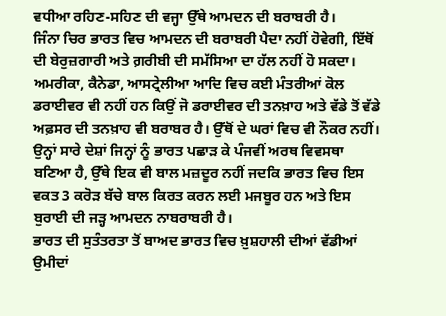ਵਧੀਆ ਰਹਿਣ-ਸਹਿਣ ਦੀ ਵਜ੍ਹਾ ਉੱਥੇ ਆਮਦਨ ਦੀ ਬਰਾਬਰੀ ਹੈ।
ਜਿੰਨਾ ਚਿਰ ਭਾਰਤ ਵਿਚ ਆਮਦਨ ਦੀ ਬਰਾਬਰੀ ਪੈਦਾ ਨਹੀਂ ਹੋਵੇਗੀ, ਇੱਥੋਂ ਦੀ ਬੇਰੁਜ਼ਗਾਰੀ ਅਤੇ ਗ਼ਰੀਬੀ ਦੀ ਸਮੱਸਿਆ ਦਾ ਹੱਲ ਨਹੀਂ ਹੋ ਸਕਦਾ। ਅਮਰੀਕਾ, ਕੈਨੇਡਾ, ਆਸਟ੍ਰੇਲੀਆ ਆਦਿ ਵਿਚ ਕਈ ਮੰਤਰੀਆਂ ਕੋਲ ਡਰਾਈਵਰ ਵੀ ਨਹੀਂ ਹਨ ਕਿਉਂ ਜੋ ਡਰਾਈਵਰ ਦੀ ਤਨਖ਼ਾਹ ਅਤੇ ਵੱਡੇ ਤੋਂ ਵੱਡੇ ਅਫ਼ਸਰ ਦੀ ਤਨਖ਼ਾਹ ਵੀ ਬਰਾਬਰ ਹੈ। ਉੱਥੋਂ ਦੇ ਘਰਾਂ ਵਿਚ ਵੀ ਨੌਕਰ ਨਹੀਂ। ਉਨ੍ਹਾਂ ਸਾਰੇ ਦੇਸ਼ਾਂ ਜਿਨ੍ਹਾਂ ਨੂੰ ਭਾਰਤ ਪਛਾੜ ਕੇ ਪੰਜਵੀਂ ਅਰਥ ਵਿਵਸਥਾ ਬਣਿਆ ਹੈ, ਉੱਥੇ ਇਕ ਵੀ ਬਾਲ ਮਜ਼ਦੂਰ ਨਹੀਂ ਜਦਕਿ ਭਾਰਤ ਵਿਚ ਇਸ ਵਕਤ 3 ਕਰੋੜ ਬੱਚੇ ਬਾਲ ਕਿਰਤ ਕਰਨ ਲਈ ਮਜਬੂਰ ਹਨ ਅਤੇ ਇਸ ਬੁਰਾਈ ਦੀ ਜੜ੍ਹ ਆਮਦਨ ਨਾਬਰਾਬਰੀ ਹੈ।
ਭਾਰਤ ਦੀ ਸੁਤੰਤਰਤਾ ਤੋਂ ਬਾਅਦ ਭਾਰਤ ਵਿਚ ਖ਼ੁਸ਼ਹਾਲੀ ਦੀਆਂ ਵੱਡੀਆਂ ਉਮੀਦਾਂ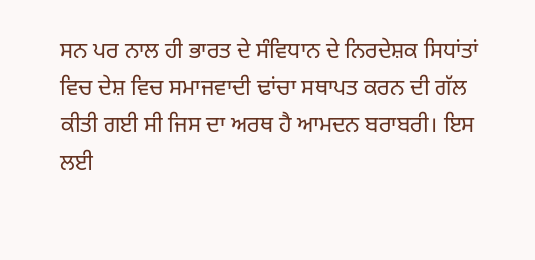ਸਨ ਪਰ ਨਾਲ ਹੀ ਭਾਰਤ ਦੇ ਸੰਵਿਧਾਨ ਦੇ ਨਿਰਦੇਸ਼ਕ ਸਿਧਾਂਤਾਂ ਵਿਚ ਦੇਸ਼ ਵਿਚ ਸਮਾਜਵਾਦੀ ਢਾਂਚਾ ਸਥਾਪਤ ਕਰਨ ਦੀ ਗੱਲ ਕੀਤੀ ਗਈ ਸੀ ਜਿਸ ਦਾ ਅਰਥ ਹੈ ਆਮਦਨ ਬਰਾਬਰੀ। ਇਸ ਲਈ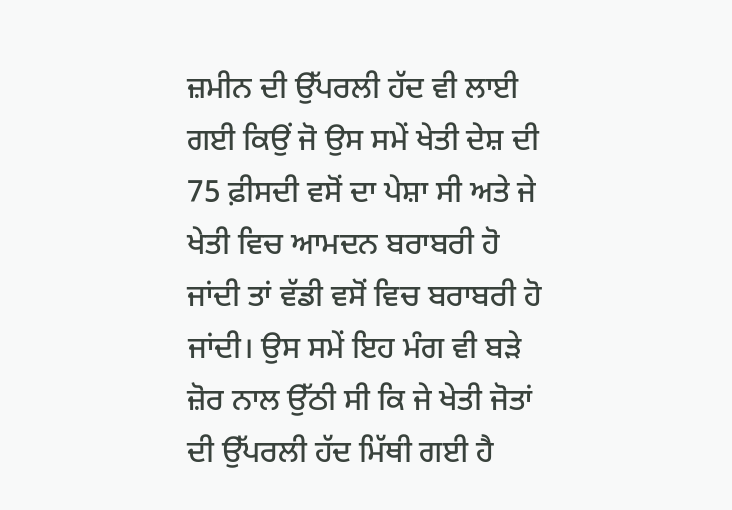ਜ਼ਮੀਨ ਦੀ ਉੱਪਰਲੀ ਹੱਦ ਵੀ ਲਾਈ ਗਈ ਕਿਉਂ ਜੋ ਉਸ ਸਮੇਂ ਖੇਤੀ ਦੇਸ਼ ਦੀ 75 ਫ਼ੀਸਦੀ ਵਸੋਂ ਦਾ ਪੇਸ਼ਾ ਸੀ ਅਤੇ ਜੇ ਖੇਤੀ ਵਿਚ ਆਮਦਨ ਬਰਾਬਰੀ ਹੋ ਜਾਂਦੀ ਤਾਂ ਵੱਡੀ ਵਸੋਂ ਵਿਚ ਬਰਾਬਰੀ ਹੋ ਜਾਂਦੀ। ਉਸ ਸਮੇਂ ਇਹ ਮੰਗ ਵੀ ਬੜੇ ਜ਼ੋਰ ਨਾਲ ਉੱਠੀ ਸੀ ਕਿ ਜੇ ਖੇਤੀ ਜੋਤਾਂ ਦੀ ਉੱਪਰਲੀ ਹੱਦ ਮਿੱਥੀ ਗਈ ਹੈ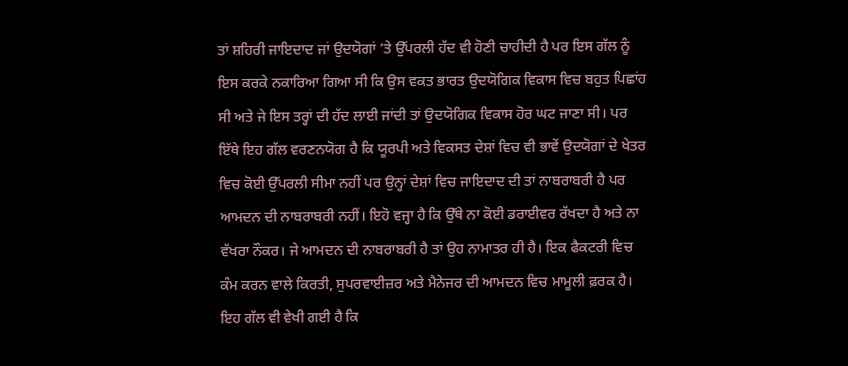ਤਾਂ ਸ਼ਹਿਰੀ ਜਾਇਦਾਦ ਜਾਂ ਉਦਯੋਗਾਂ ’ਤੇ ਉੱਪਰਲੀ ਹੱਦ ਵੀ ਹੋਣੀ ਚਾਹੀਦੀ ਹੈ ਪਰ ਇਸ ਗੱਲ ਨੂੰ ਇਸ ਕਰਕੇ ਨਕਾਰਿਆ ਗਿਆ ਸੀ ਕਿ ਉਸ ਵਕਤ ਭਾਰਤ ਉਦਯੋਗਿਕ ਵਿਕਾਸ ਵਿਚ ਬਹੁਤ ਪਿਛਾਂਹ ਸੀ ਅਤੇ ਜੇ ਇਸ ਤਰ੍ਹਾਂ ਦੀ ਹੱਦ ਲਾਈ ਜਾਂਦੀ ਤਾਂ ਉਦਯੋਗਿਕ ਵਿਕਾਸ ਹੋਰ ਘਟ ਜਾਣਾ ਸੀ। ਪਰ ਇੱਥੇ ਇਹ ਗੱਲ ਵਰਣਨਯੋਗ ਹੈ ਕਿ ਯੂਰਪੀ ਅਤੇ ਵਿਕਸਤ ਦੇਸ਼ਾਂ ਵਿਚ ਵੀ ਭਾਵੇਂ ਉਦਯੋਗਾਂ ਦੇ ਖੇਤਰ ਵਿਚ ਕੋਈ ਉੱਪਰਲੀ ਸੀਮਾ ਨਹੀਂ ਪਰ ਉਨ੍ਹਾਂ ਦੇਸ਼ਾਂ ਵਿਚ ਜਾਇਦਾਦ ਦੀ ਤਾਂ ਨਾਬਰਾਬਰੀ ਹੈ ਪਰ ਆਮਦਨ ਦੀ ਨਾਬਰਾਬਰੀ ਨਹੀਂ। ਇਹੋ ਵਜ੍ਹਾ ਹੈ ਕਿ ਉੱਥੇ ਨਾ ਕੋਈ ਡਰਾਈਵਰ ਰੱਖਦਾ ਹੈ ਅਤੇ ਨਾ ਵੱਖਰਾ ਨੌਕਰ। ਜੇ ਆਮਦਨ ਦੀ ਨਾਬਰਾਬਰੀ ਹੈ ਤਾਂ ਉਹ ਨਾਮਾਤਰ ਹੀ ਹੈ। ਇਕ ਫੈਕਟਰੀ ਵਿਚ ਕੰਮ ਕਰਨ ਵਾਲੇ ਕਿਰਤੀ, ਸੁਪਰਵਾਈਜ਼ਰ ਅਤੇ ਮੈਨੇਜਰ ਦੀ ਆਮਦਨ ਵਿਚ ਮਾਮੂਲੀ ਫ਼ਰਕ ਹੈ। ਇਹ ਗੱਲ ਵੀ ਵੇਖੀ ਗਈ ਹੈ ਕਿ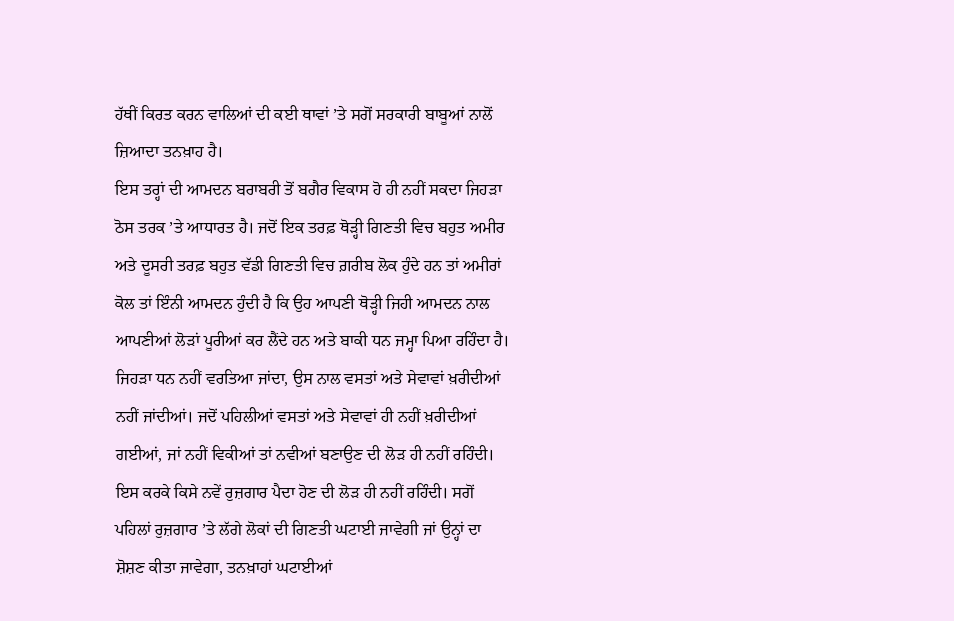ਹੱਥੀਂ ਕਿਰਤ ਕਰਨ ਵਾਲਿਆਂ ਦੀ ਕਈ ਥਾਵਾਂ ’ਤੇ ਸਗੋਂ ਸਰਕਾਰੀ ਬਾਬੂਆਂ ਨਾਲੋਂ ਜ਼ਿਆਦਾ ਤਨਖ਼ਾਹ ਹੈ।
ਇਸ ਤਰ੍ਹਾਂ ਦੀ ਆਮਦਨ ਬਰਾਬਰੀ ਤੋਂ ਬਗੈਰ ਵਿਕਾਸ ਹੋ ਹੀ ਨਹੀਂ ਸਕਦਾ ਜਿਹੜਾ ਠੋਸ ਤਰਕ ’ਤੇ ਆਧਾਰਤ ਹੈ। ਜਦੋਂ ਇਕ ਤਰਫ਼ ਥੋੜ੍ਹੀ ਗਿਣਤੀ ਵਿਚ ਬਹੁਤ ਅਮੀਰ ਅਤੇ ਦੂਸਰੀ ਤਰਫ਼ ਬਹੁਤ ਵੱਡੀ ਗਿਣਤੀ ਵਿਚ ਗ਼ਰੀਬ ਲੋਕ ਹੁੰਦੇ ਹਨ ਤਾਂ ਅਮੀਰਾਂ ਕੋਲ ਤਾਂ ਇੰਨੀ ਆਮਦਨ ਹੁੰਦੀ ਹੈ ਕਿ ਉਹ ਆਪਣੀ ਥੋੜ੍ਹੀ ਜਿਹੀ ਆਮਦਨ ਨਾਲ ਆਪਣੀਆਂ ਲੋੜਾਂ ਪੂਰੀਆਂ ਕਰ ਲੈਂਦੇ ਹਨ ਅਤੇ ਬਾਕੀ ਧਨ ਜਮ੍ਹਾ ਪਿਆ ਰਹਿੰਦਾ ਹੈ। ਜਿਹੜਾ ਧਨ ਨਹੀਂ ਵਰਤਿਆ ਜਾਂਦਾ, ਉਸ ਨਾਲ ਵਸਤਾਂ ਅਤੇ ਸੇਵਾਵਾਂ ਖ਼ਰੀਦੀਆਂ ਨਹੀਂ ਜਾਂਦੀਆਂ। ਜਦੋਂ ਪਹਿਲੀਆਂ ਵਸਤਾਂ ਅਤੇ ਸੇਵਾਵਾਂ ਹੀ ਨਹੀਂ ਖ਼ਰੀਦੀਆਂ ਗਈਆਂ, ਜਾਂ ਨਹੀਂ ਵਿਕੀਆਂ ਤਾਂ ਨਵੀਆਂ ਬਣਾਉਣ ਦੀ ਲੋੜ ਹੀ ਨਹੀਂ ਰਹਿੰਦੀ। ਇਸ ਕਰਕੇ ਕਿਸੇ ਨਵੇਂ ਰੁਜ਼ਗਾਰ ਪੈਦਾ ਹੋਣ ਦੀ ਲੋੜ ਹੀ ਨਹੀਂ ਰਹਿੰਦੀ। ਸਗੋਂ ਪਹਿਲਾਂ ਰੁਜ਼ਗਾਰ ’ਤੇ ਲੱਗੇ ਲੋਕਾਂ ਦੀ ਗਿਣਤੀ ਘਟਾਈ ਜਾਵੇਗੀ ਜਾਂ ਉਨ੍ਹਾਂ ਦਾ ਸ਼ੋਸ਼ਣ ਕੀਤਾ ਜਾਵੇਗਾ, ਤਨਖ਼ਾਹਾਂ ਘਟਾਈਆਂ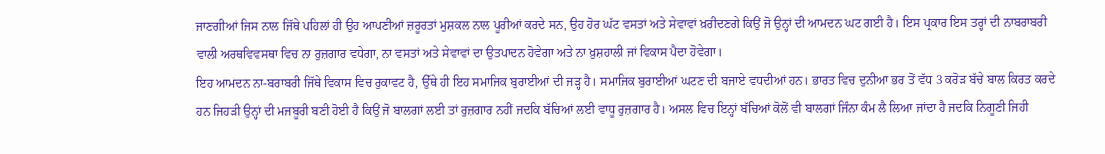ਜਾਣਗੀਆਂ ਜਿਸ ਨਾਲ ਜਿੱਥੇ ਪਹਿਲਾਂ ਹੀ ਉਹ ਆਪਣੀਆਂ ਜ਼ਰੂਰਤਾਂ ਮੁਸ਼ਕਲ ਨਾਲ ਪੂਰੀਆਂ ਕਰਦੇ ਸਨ, ਉਹ ਹੋਰ ਘੱਟ ਵਸਤਾਂ ਅਤੇ ਸੇਵਾਵਾਂ ਖ਼ਰੀਦਣਗੇ ਕਿਉਂ ਜੋ ਉਨ੍ਹਾਂ ਦੀ ਆਮਦਨ ਘਟ ਗਈ ਹੈ। ਇਸ ਪ੍ਰਕਾਰ ਇਸ ਤਰ੍ਹਾਂ ਦੀ ਨਾਬਰਾਬਰੀ ਵਾਲੀ ਅਰਥਵਿਵਸਥਾ ਵਿਚ ਨਾ ਰੁਜ਼ਗਾਰ ਵਧੇਗਾ, ਨਾ ਵਸਤਾਂ ਅਤੇ ਸੇਵਾਵਾਂ ਦਾ ਉਤਪਾਦਨ ਹੋਵੇਗਾ ਅਤੇ ਨਾ ਖ਼ੁਸ਼ਹਾਲੀ ਜਾਂ ਵਿਕਾਸ ਪੈਦਾ ਹੋਵੇਗਾ।
ਇਹ ਆਮਦਨ ਨਾ-ਬਰਾਬਰੀ ਜਿੱਥੇ ਵਿਕਾਸ ਵਿਚ ਰੁਕਾਵਟ ਹੈ, ਉੱਥੇ ਹੀ ਇਹ ਸਮਾਜਿਕ ਬੁਰਾਈਆਂ ਦੀ ਜੜ੍ਹ ਹੈ। ਸਮਾਜਿਕ ਬੁਰਾਈਆਂ ਘਟਣ ਦੀ ਬਜਾਏ ਵਧਦੀਆਂ ਹਨ। ਭਾਰਤ ਵਿਚ ਦੁਨੀਆ ਭਰ ਤੋਂ ਵੱਧ 3 ਕਰੋੜ ਬੱਚੇ ਬਾਲ ਕਿਰਤ ਕਰਦੇ ਹਨ ਜਿਹੜੀ ਉਨ੍ਹਾਂ ਦੀ ਮਜਬੂਰੀ ਬਣੀ ਹੋਈ ਹੈ ਕਿਉਂ ਜੋ ਬਾਲਗਾਂ ਲਈ ਤਾਂ ਰੁਜ਼ਗਾਰ ਨਹੀਂ ਜਦਕਿ ਬੱਚਿਆਂ ਲਈ ਵਾਧੂ ਰੁਜ਼ਗਾਰ ਹੈ। ਅਸਲ ਵਿਚ ਇਨ੍ਹਾਂ ਬੱਚਿਆਂ ਕੋਲੋਂ ਵੀ ਬਾਲਗਾਂ ਜਿੰਨਾ ਕੰਮ ਲੈ ਲਿਆ ਜਾਂਦਾ ਹੈ ਜਦਕਿ ਨਿਗੂਣੀ ਜਿਹੀ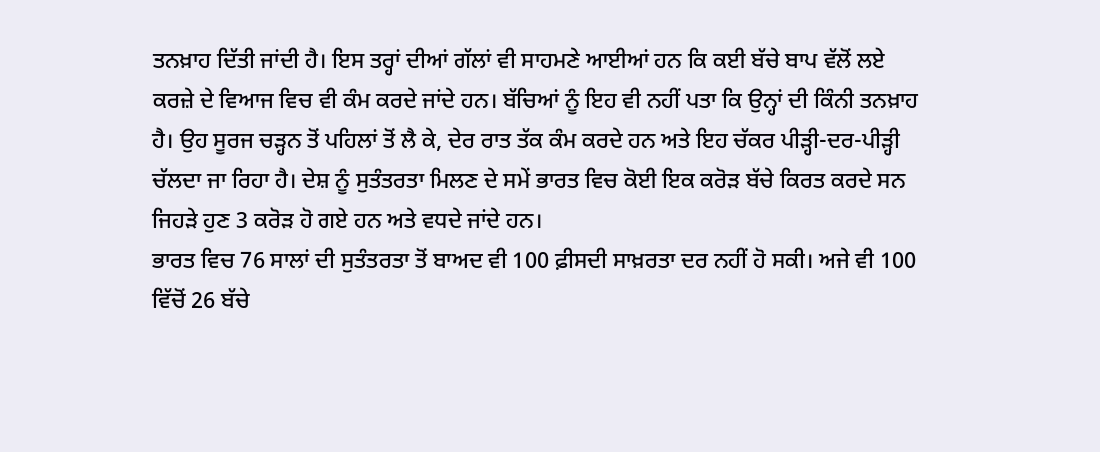ਤਨਖ਼ਾਹ ਦਿੱਤੀ ਜਾਂਦੀ ਹੈ। ਇਸ ਤਰ੍ਹਾਂ ਦੀਆਂ ਗੱਲਾਂ ਵੀ ਸਾਹਮਣੇ ਆਈਆਂ ਹਨ ਕਿ ਕਈ ਬੱਚੇ ਬਾਪ ਵੱਲੋਂ ਲਏ ਕਰਜ਼ੇ ਦੇ ਵਿਆਜ ਵਿਚ ਵੀ ਕੰਮ ਕਰਦੇ ਜਾਂਦੇ ਹਨ। ਬੱਚਿਆਂ ਨੂੰ ਇਹ ਵੀ ਨਹੀਂ ਪਤਾ ਕਿ ਉਨ੍ਹਾਂ ਦੀ ਕਿੰਨੀ ਤਨਖ਼ਾਹ ਹੈ। ਉਹ ਸੂਰਜ ਚੜ੍ਹਨ ਤੋਂ ਪਹਿਲਾਂ ਤੋਂ ਲੈ ਕੇ, ਦੇਰ ਰਾਤ ਤੱਕ ਕੰਮ ਕਰਦੇ ਹਨ ਅਤੇ ਇਹ ਚੱਕਰ ਪੀੜ੍ਹੀ-ਦਰ-ਪੀੜ੍ਹੀ ਚੱਲਦਾ ਜਾ ਰਿਹਾ ਹੈ। ਦੇਸ਼ ਨੂੰ ਸੁਤੰਤਰਤਾ ਮਿਲਣ ਦੇ ਸਮੇਂ ਭਾਰਤ ਵਿਚ ਕੋਈ ਇਕ ਕਰੋੜ ਬੱਚੇ ਕਿਰਤ ਕਰਦੇ ਸਨ ਜਿਹੜੇ ਹੁਣ 3 ਕਰੋੜ ਹੋ ਗਏ ਹਨ ਅਤੇ ਵਧਦੇ ਜਾਂਦੇ ਹਨ।
ਭਾਰਤ ਵਿਚ 76 ਸਾਲਾਂ ਦੀ ਸੁਤੰਤਰਤਾ ਤੋਂ ਬਾਅਦ ਵੀ 100 ਫ਼ੀਸਦੀ ਸਾਖ਼ਰਤਾ ਦਰ ਨਹੀਂ ਹੋ ਸਕੀ। ਅਜੇ ਵੀ 100 ਵਿੱਚੋਂ 26 ਬੱਚੇ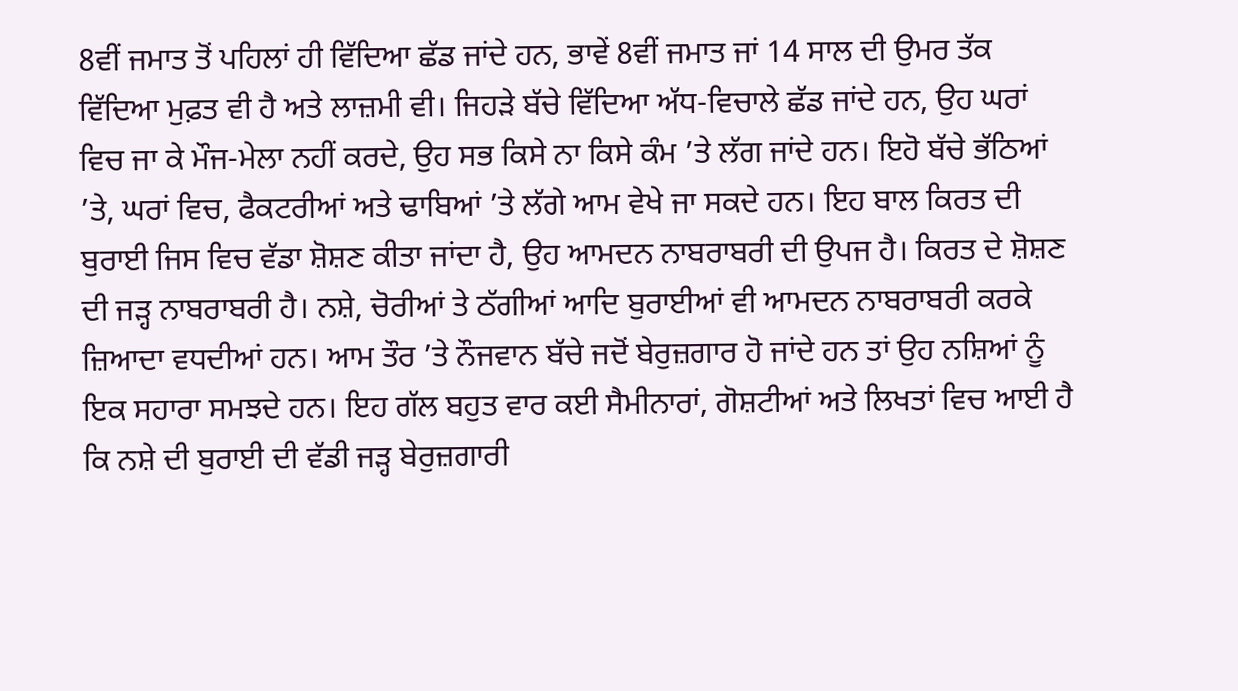8ਵੀਂ ਜਮਾਤ ਤੋਂ ਪਹਿਲਾਂ ਹੀ ਵਿੱਦਿਆ ਛੱਡ ਜਾਂਦੇ ਹਨ, ਭਾਵੇਂ 8ਵੀਂ ਜਮਾਤ ਜਾਂ 14 ਸਾਲ ਦੀ ਉਮਰ ਤੱਕ ਵਿੱਦਿਆ ਮੁਫ਼ਤ ਵੀ ਹੈ ਅਤੇ ਲਾਜ਼ਮੀ ਵੀ। ਜਿਹੜੇ ਬੱਚੇ ਵਿੱਦਿਆ ਅੱਧ-ਵਿਚਾਲੇ ਛੱਡ ਜਾਂਦੇ ਹਨ, ਉਹ ਘਰਾਂ ਵਿਚ ਜਾ ਕੇ ਮੌਜ-ਮੇਲਾ ਨਹੀਂ ਕਰਦੇ, ਉਹ ਸਭ ਕਿਸੇ ਨਾ ਕਿਸੇ ਕੰਮ ’ਤੇ ਲੱਗ ਜਾਂਦੇ ਹਨ। ਇਹੋ ਬੱਚੇ ਭੱਠਿਆਂ ’ਤੇ, ਘਰਾਂ ਵਿਚ, ਫੈਕਟਰੀਆਂ ਅਤੇ ਢਾਬਿਆਂ ’ਤੇ ਲੱਗੇ ਆਮ ਵੇਖੇ ਜਾ ਸਕਦੇ ਹਨ। ਇਹ ਬਾਲ ਕਿਰਤ ਦੀ ਬੁਰਾਈ ਜਿਸ ਵਿਚ ਵੱਡਾ ਸ਼ੋਸ਼ਣ ਕੀਤਾ ਜਾਂਦਾ ਹੈ, ਉਹ ਆਮਦਨ ਨਾਬਰਾਬਰੀ ਦੀ ਉਪਜ ਹੈ। ਕਿਰਤ ਦੇ ਸ਼ੋਸ਼ਣ ਦੀ ਜੜ੍ਹ ਨਾਬਰਾਬਰੀ ਹੈ। ਨਸ਼ੇ, ਚੋਰੀਆਂ ਤੇ ਠੱਗੀਆਂ ਆਦਿ ਬੁਰਾਈਆਂ ਵੀ ਆਮਦਨ ਨਾਬਰਾਬਰੀ ਕਰਕੇ ਜ਼ਿਆਦਾ ਵਧਦੀਆਂ ਹਨ। ਆਮ ਤੌਰ ’ਤੇ ਨੌਜਵਾਨ ਬੱਚੇ ਜਦੋਂ ਬੇਰੁਜ਼ਗਾਰ ਹੋ ਜਾਂਦੇ ਹਨ ਤਾਂ ਉਹ ਨਸ਼ਿਆਂ ਨੂੰ ਇਕ ਸਹਾਰਾ ਸਮਝਦੇ ਹਨ। ਇਹ ਗੱਲ ਬਹੁਤ ਵਾਰ ਕਈ ਸੈਮੀਨਾਰਾਂ, ਗੋਸ਼ਟੀਆਂ ਅਤੇ ਲਿਖਤਾਂ ਵਿਚ ਆਈ ਹੈ ਕਿ ਨਸ਼ੇ ਦੀ ਬੁਰਾਈ ਦੀ ਵੱਡੀ ਜੜ੍ਹ ਬੇਰੁਜ਼ਗਾਰੀ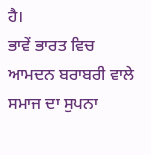ਹੈ।
ਭਾਵੇਂ ਭਾਰਤ ਵਿਚ ਆਮਦਨ ਬਰਾਬਰੀ ਵਾਲੇ ਸਮਾਜ ਦਾ ਸੁਪਨਾ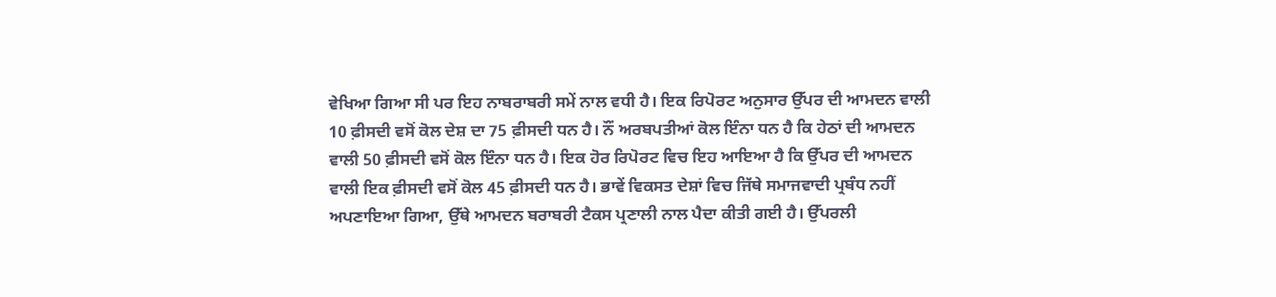ਵੇਖਿਆ ਗਿਆ ਸੀ ਪਰ ਇਹ ਨਾਬਰਾਬਰੀ ਸਮੇਂ ਨਾਲ ਵਧੀ ਹੈ। ਇਕ ਰਿਪੋਰਟ ਅਨੁਸਾਰ ਉੱਪਰ ਦੀ ਆਮਦਨ ਵਾਲੀ 10 ਫ਼ੀਸਦੀ ਵਸੋਂ ਕੋਲ ਦੇਸ਼ ਦਾ 75 ਫ਼ੀਸਦੀ ਧਨ ਹੈ। ਨੌਂ ਅਰਬਪਤੀਆਂ ਕੋਲ ਇੰਨਾ ਧਨ ਹੈ ਕਿ ਹੇਠਾਂ ਦੀ ਆਮਦਨ ਵਾਲੀ 50 ਫ਼ੀਸਦੀ ਵਸੋਂ ਕੋਲ ਇੰਨਾ ਧਨ ਹੈ। ਇਕ ਹੋਰ ਰਿਪੋਰਟ ਵਿਚ ਇਹ ਆਇਆ ਹੈ ਕਿ ਉੱਪਰ ਦੀ ਆਮਦਨ ਵਾਲੀ ਇਕ ਫ਼ੀਸਦੀ ਵਸੋਂ ਕੋਲ 45 ਫ਼ੀਸਦੀ ਧਨ ਹੈ। ਭਾਵੇਂ ਵਿਕਸਤ ਦੇਸ਼ਾਂ ਵਿਚ ਜਿੱਥੇ ਸਮਾਜਵਾਦੀ ਪ੍ਰਬੰਧ ਨਹੀਂ ਅਪਣਾਇਆ ਗਿਆ, ਉੱਥੇ ਆਮਦਨ ਬਰਾਬਰੀ ਟੈਕਸ ਪ੍ਰਣਾਲੀ ਨਾਲ ਪੈਦਾ ਕੀਤੀ ਗਈ ਹੈ। ਉੱਪਰਲੀ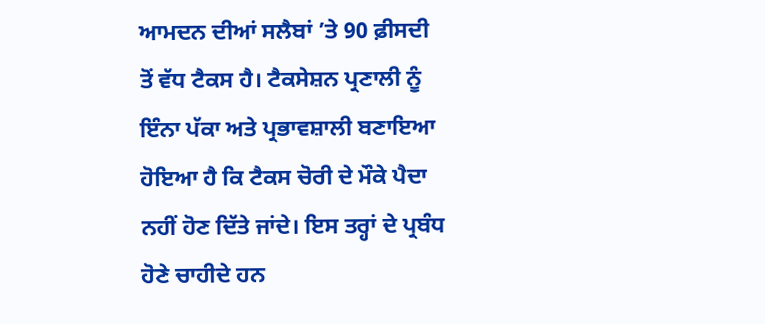ਆਮਦਨ ਦੀਆਂ ਸਲੈਬਾਂ ’ਤੇ 90 ਫ਼ੀਸਦੀ ਤੋਂ ਵੱਧ ਟੈਕਸ ਹੈ। ਟੈਕਸੇਸ਼ਨ ਪ੍ਰਣਾਲੀ ਨੂੰ ਇੰਨਾ ਪੱਕਾ ਅਤੇ ਪ੍ਰਭਾਵਸ਼ਾਲੀ ਬਣਾਇਆ ਹੋਇਆ ਹੈ ਕਿ ਟੈਕਸ ਚੋਰੀ ਦੇ ਮੌਕੇ ਪੈਦਾ ਨਹੀਂ ਹੋਣ ਦਿੱਤੇ ਜਾਂਦੇ। ਇਸ ਤਰ੍ਹਾਂ ਦੇ ਪ੍ਰਬੰਧ ਹੋਣੇ ਚਾਹੀਦੇ ਹਨ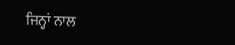ਜਿਨ੍ਹਾਂ ਨਾਲ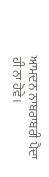ਆਮਦਨ ਨਾਬਰਾਬਰੀ ਪੈਦਾ ਹੀ ਨਾ ਹੋਵੇ।